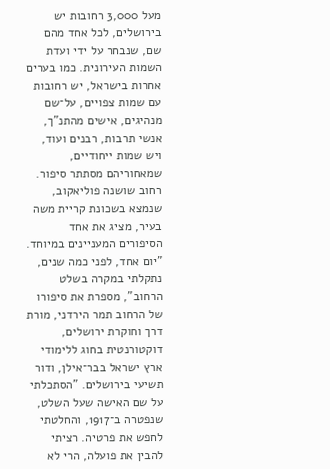מעל 3,000 רחובות יש בירושלים, לכל אחד מהם שם, שנבחר על ידי ועדת השמות העירונית. כמו בערים אחרות בישראל, יש רחובות עם שמות צפויים, על־שם מנהיגים, אישים מהתנ"ך, אנשי תרבות, רבנים ועוד, ויש שמות ייחודיים, שמאחוריהם מסתתר סיפור. רחוב שושנה פוליאקוב, שנמצא בשכונת קריית משה בעיר, מציג את אחד הסיפורים המעניינים במיוחד.
"יום אחד, לפני כמה שנים, נתקלתי במקרה בשלט הרחוב", מספרת את סיפורו של הרחוב תמר הירדני, מורת דרך וחוקרת ירושלים, דוקטורנטית בחוג ללימודי ארץ ישראל בבר־אילן, ודור תשיעי בירושלים. "הסתכלתי על שם האישה שעל השלט, שנפטרה ב־1917, והחלטתי לחפש את פרטיה. רציתי להבין את פועלה, הרי לא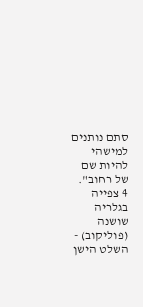סתם נותנים למישהי להיות שם של רחוב".
4 צפייה בגלריה
שושנה (פוליקוב) - השלט הישן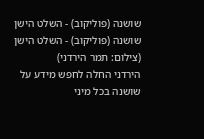שושנה (פוליקוב) - השלט הישן
שושנה (פוליקוב) - השלט הישן
(צילום: תמר הירדני)
הירדני החלה לחפש מידע על שושנה בכל מיני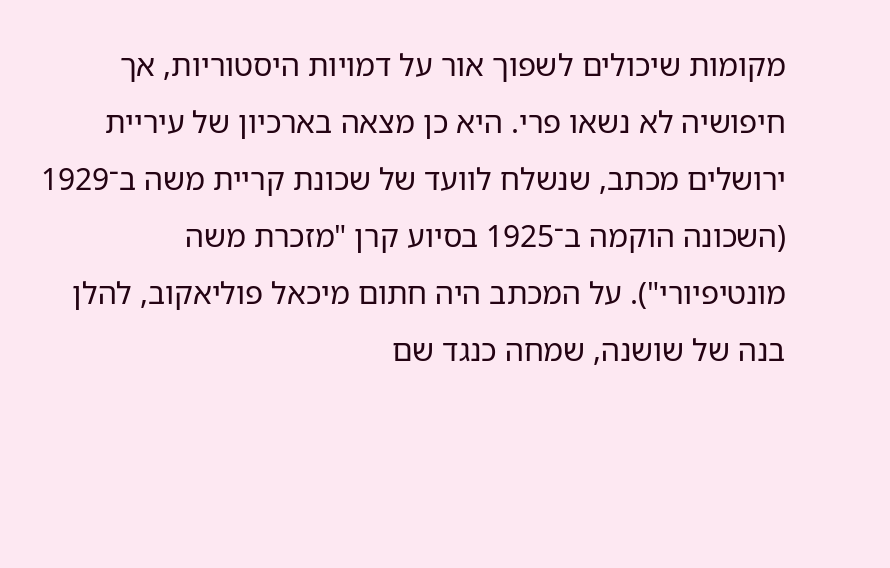מקומות שיכולים לשפוך אור על דמויות היסטוריות, אך חיפושיה לא נשאו פרי. היא כן מצאה בארכיון של עיריית ירושלים מכתב, שנשלח לוועד של שכונת קריית משה ב־1929 (השכונה הוקמה ב־1925 בסיוע קרן "מזכרת משה מונטיפיורי"). על המכתב היה חתום מיכאל פוליאקוב, להלן בנה של שושנה, שמחה כנגד שם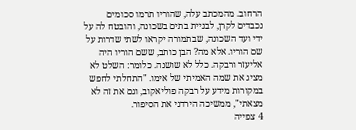הרחוב. מהמכתב עלה, שהוריו תרמו סכומים נכבדים לקרן, לבניית בתים בשכונה, והובטח לה על ידי ועד השכונה, שבתמורה יקראו לשתי שדרות על שם הוריו. אלא מה? הבן כותב, ששם הוריו היה אליעזר ורבקה. כלל לא שושנה. כלומר: השלט לא מציג את שמה האמיתי של אימו. "התחלתי לחפש במקורות מידע על רבקה פוליאקוב, וגם את זה לא מצאתי", ממשיכה הירדני את הסיפור.
4 צפייה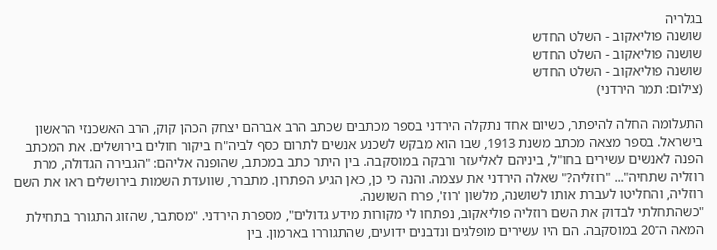בגלריה
שושנה פוליאקוב - השלט החדש
שושנה פוליאקוב - השלט החדש
שושנה פוליאקוב - השלט החדש
(צילום: תמר הירדני)

התעלומה החלה להיפתר, כשיום אחד נתקלה הירדני בספר מכתבים שכתב הרב אברהם יצחק הכהן קוק, הרב האשכנזי הראשון בישראל. בספר מצאה מכתב משנת 1913, שבו הוא מבקש לשכנע אנשים לתרום כסף לביה"ח ביקור חולים בירושלים. את המכתב הפנה לאנשים עשירים בחו"ל, ביניהם לאליעזר ורבקה במוסקבה. בין היתר כתב במכתב, שהופנה אליהם: "הגבירה הגדולה, מרת רוזליה שתחיה"... "רוזליה?" שאלה הירדני את עצמה. והנה כי כן, כאן הגיע הפתרון. מתברר, שוועדת השמות בירושלים ראו את השם רוזליה, והחליטו לעברת אותו לשושנה, מלשון 'רוז', פרח השושנה.
"כשהתחלתי לבדוק את השם רוזליה פוליאקוב, נפתחו לי מקורות מידע גדולים", מספרת הירדני. "מסתבר, שהזוג התגורר בתחילת המאה ה־20 במוסקבה. הם היו עשירים מופלגים ונדבנים ידועים, שהתגוררו בארמון. בין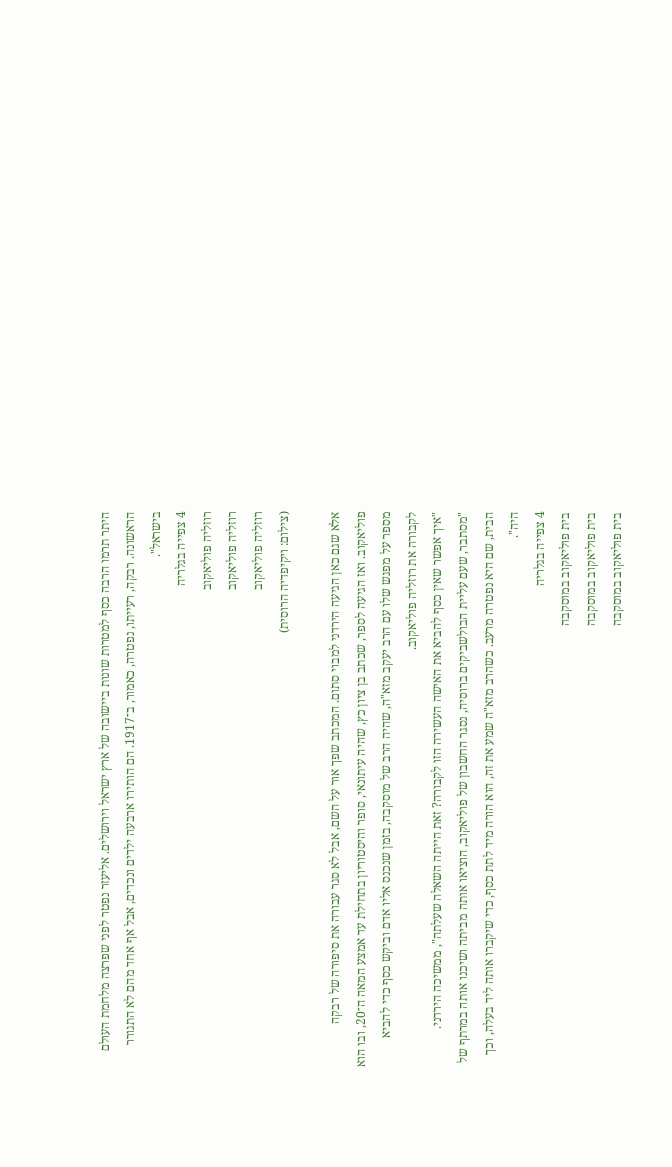היתר תרמו הרבה כסף למטרות שונות ביישובה של ארץ ישראל וירושלים. אליעזר נפטר לפני שפרצה מלחמת העולם הראשונה. רבקה, רעייתו, נפטרה, כאמור, ב־1917. הם הותירו ארבעה ילדים ונכדים, אבל אף אחד מהם לא התגורר בישראל".
4 צפייה בגלריה
רוזליה פוליאקוב
רוזליה פוליאקוב
רוזליה פוליאקוב
(צילום: ויקיפדיה הרוסית)

אלא שגם כאן הגיעה הירדני למבוי סתום. המכתב שפך אור על השם, אבל לא סגר עבורה את סיפורה של רבקה פוליאקוב. ואז הגיעה לספר, שכתב בן ציון כץ, שהיה עיתונאי, סופר והיסטוריון בתחילת עד אמצע המאה ה־20, ובו הוא מספר על מפגש שלו עם הרב יעקב מזא"ה, שהיה הרב של מוסקבה, בזמן שנכנס אליו אדם וביקש כסף כדי להביא לקבורה את רוזליה פוליאקוב.
"איך אפשר שאין כסף להביא את האישה העשירה הזו לקבורה? זאת הייתה השאלה שעלתה", ממשיכה הירדני. "מסתבר, שעם עליית הבולשביקים ברוסיה, נסגר החשבון של פוליאקוב, הוציאו אותה מביתה ושיכנו אותה במרתף של הבית, שם היא נפטרה מרעב. כשהרב מזא"ה שמע את זה, הוא הורה מיד לתת כסף, כדי שיקברו אותה ליד בעלה, וכך היה".
4 צפייה בגלריה
בית פוליאקוב במוסקבה
בית פוליאקוב במוסקבה
בית פוליאקוב במוסקבה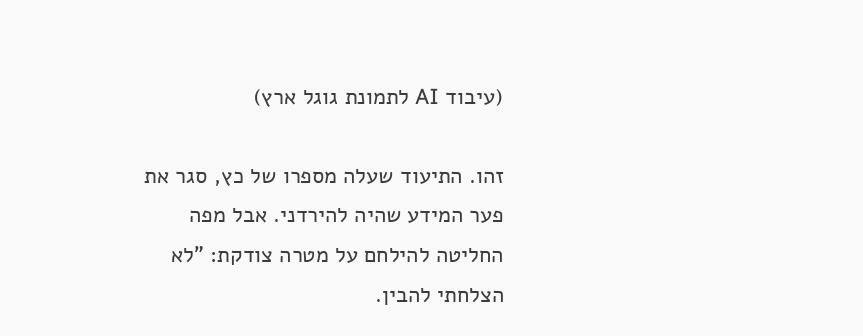(עיבוד AI לתמונת גוגל ארץ)

זהו. התיעוד שעלה מספרו של כץ, סגר את פער המידע שהיה להירדני. אבל מפה החליטה להילחם על מטרה צודקת: "לא הצלחתי להבין.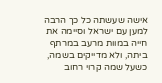אישה שעשתה כל כך הרבה למען עם ישראל וסיימה את חייה במוות מרעב במרתף ביתה, ולא מדייקים בשמה, כשעל שמה קרוי רחוב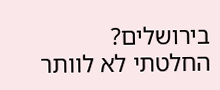בירושלים? החלטתי לא לוותר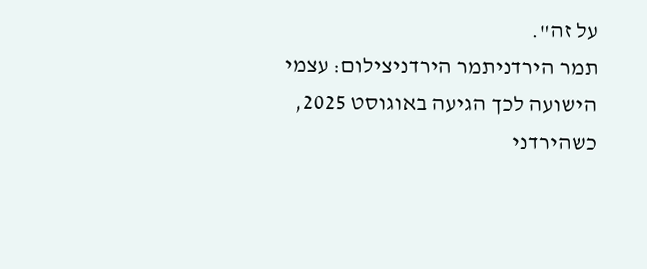על זה".
תמר הירדניתמר הירדניצילום: עצמי
הישועה לכך הגיעה באוגוסט 2025, כשהירדני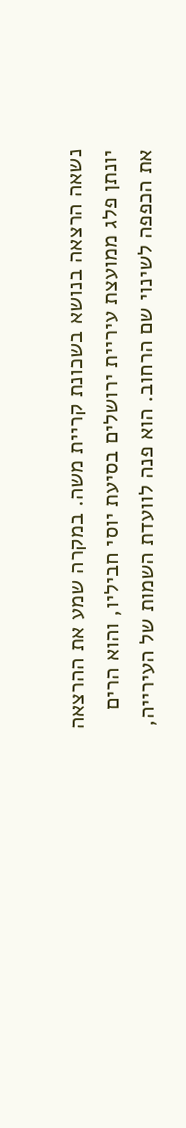נשאה הרצאה בנושא בשכונת קריית משה. במקרה שמע את ההרצאה יונתן פלג ממועצת עיריית ירושלים בסיעת יוסי חביליו, והוא הרים את הכפפה לשינוי שם הרחוב. הוא פנה לוועדת השמות של העירייה,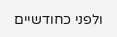ולפני כחודשיים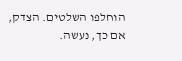הוחלפו השלטים. הצדק, אם כך, נעשה.